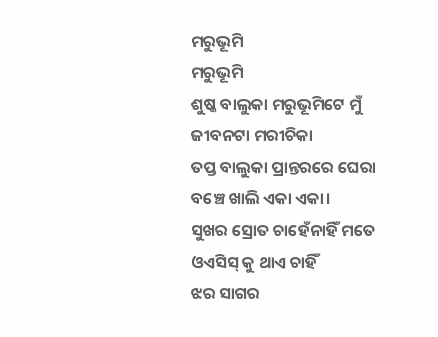ମରୁଭୂମି
ମରୁଭୂମି
ଶୁଷ୍କ ବାଲୁକା ମରୁଭୂମିଟେ ମୁଁ
ଜୀବନଟା ମରୀଚିକା
ତପ୍ତ ବାଲୁକା ପ୍ରାନ୍ତରରେ ଘେରା
ବଞ୍ଚେ ଖାଲି ଏକା ଏକା।
ସୁଖର ସ୍ରୋତ ଚାହେଁନାହିଁ ମତେ
ଓଏସିସ୍ କୁ ଥାଏ ଚାହିଁ
ଝର ସାଗର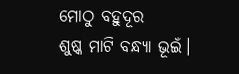ମୋଠୁ ବହୁଦୂର
ଶୁଷ୍କ ମାଟି ବନ୍ଧ୍ୟା ଭୂଇଁ।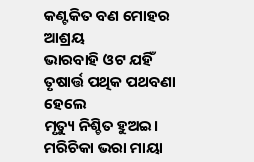କଣ୍ଟକିତ ବଣ ମୋହର ଆଶ୍ରୟ
ଭାରବାହି ଓଟ ଯହିଁ
ତୃଷାର୍ତ୍ତ ପଥିକ ପଥବଣା ହେଲେ
ମୃତ୍ୟୁ ନିଶ୍ଚିତ ହୁଅଇ।
ମରିଚିକା ଭରା ମାୟା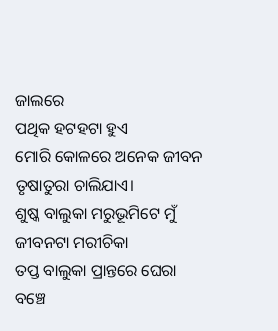ଜାଲରେ
ପଥିକ ହଟହଟା ହୁଏ
ମୋରି କୋଳରେ ଅନେକ ଜୀବନ
ତୃଷାତୁରା ଚାଲିଯାଏ।
ଶୁଷ୍କ ବାଲୁକା ମରୁଭୂମିଟେ ମୁଁ
ଜୀବନଟା ମରୀଚିକା
ତପ୍ତ ବାଲୁକା ପ୍ରାନ୍ତରେ ଘେରା
ବଞ୍ଚେ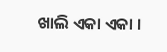ଖାଲି ଏକା ଏକା ।